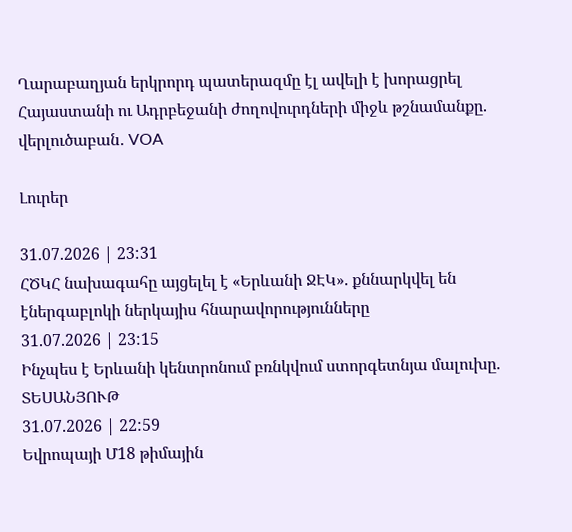Ղարաբաղյան երկրորդ պատերազմը էլ ավելի է խորացրել Հայաստանի ու Ադրբեջանի ժողովուրդների միջև թշնամանքը. վերլուծաբան․ VOA

Լուրեր

31.07.2026 | 23:31
ՀԾԿՀ նախագահը այցելել է «Երևանի ՋԷԿ». քննարկվել են էներգաբլոկի ներկայիս հնարավորությունները
31.07.2026 | 23:15
Ինչպես է Երևանի կենտրոնում բռնկվում ստորգետնյա մալուխը. ՏԵՍԱՆՅՈՒԹ
31.07.2026 | 22:59
Եվրոպայի Մ18 թիմային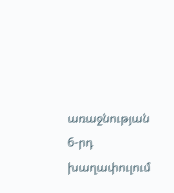առաջնության 6-րդ խաղափուլում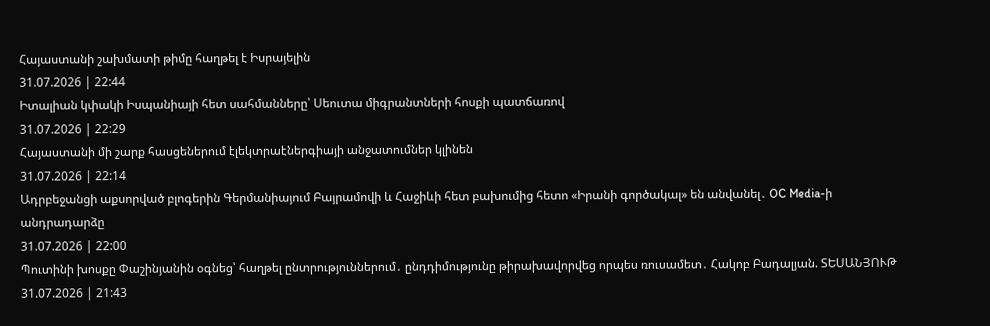Հայաստանի շախմատի թիմը հաղթել է Իսրայելին
31.07.2026 | 22:44
Իտալիան կփակի Իսպանիայի հետ սահմանները՝ Սեուտա միգրանտների հոսքի պատճառով
31.07.2026 | 22:29
Հայաստանի մի շարք հասցեներում էլեկտրաէներգիայի անջատումներ կլինեն
31.07.2026 | 22:14
Ադրբեջանցի աքսորված բլոգերին Գերմանիայում Բայրամովի և Հաջիևի հետ բախումից հետո «Իրանի գործակալ» են անվանել․ OC Media-ի անդրադարձը
31.07.2026 | 22:00
Պուտինի խոսքը Փաշինյանին օգնեց՝ հաղթել ընտրություններում․ ընդդիմությունը թիրախավորվեց որպես ռուսամետ․ Հակոբ Բադալյան. ՏԵՍԱՆՅՈՒԹ
31.07.2026 | 21:43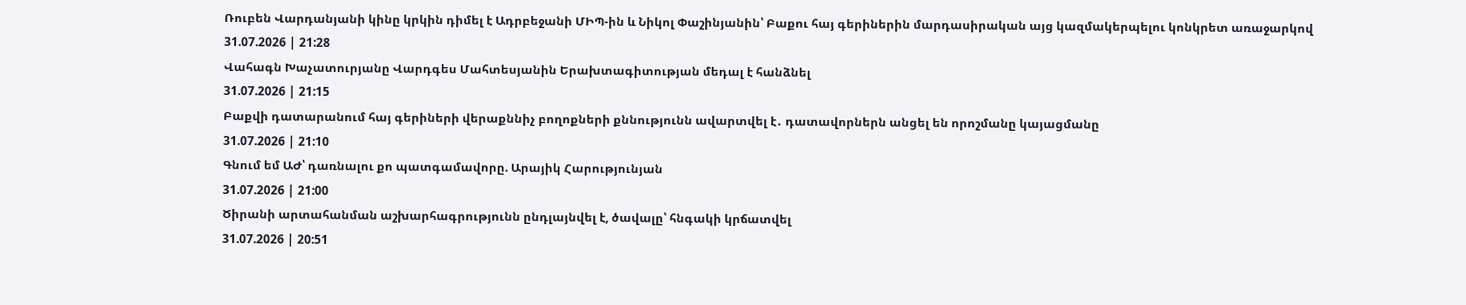Ռուբեն Վարդանյանի կինը կրկին դիմել է Ադրբեջանի ՄԻՊ-ին և Նիկոլ Փաշինյանին՝ Բաքու հայ գերիներին մարդասիրական այց կազմակերպելու կոնկրետ առաջարկով
31.07.2026 | 21:28
Վահագն Խաչատուրյանը Վարդգես Մահտեսյանին Երախտագիտության մեդալ է հանձնել
31.07.2026 | 21:15
Բաքվի դատարանում հայ գերիների վերաքննիչ բողոքների քննությունն ավարտվել է․ դատավորներն անցել են որոշմանը կայացմանը
31.07.2026 | 21:10
Գնում եմ ԱԺ՝ դառնալու քո պատգամավորը. Արայիկ Հարությունյան
31.07.2026 | 21:00
Ծիրանի արտահանման աշխարհագրությունն ընդլայնվել է, ծավալը՝ հնգակի կրճատվել
31.07.2026 | 20:51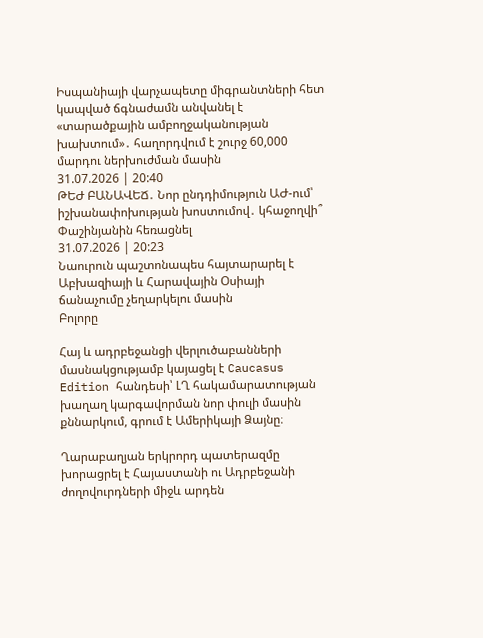Իսպանիայի վարչապետը միգրանտների հետ կապված ճգնաժամն անվանել է «տարածքային ամբողջականության խախտում»․ հաղորդվում է շուրջ 60,000 մարդու ներխուժման մասին
31.07.2026 | 20:40
ԹԵԺ ԲԱՆԱՎԵՃ․ Նոր ընդդիմություն ԱԺ-ում՝ իշխանափոխության խոստումով․ կհաջողվի՞ Փաշինյանին հեռացնել
31.07.2026 | 20:23
Նաուրուն պաշտոնապես հայտարարել է Աբխազիայի և Հարավային Օսիայի ճանաչումը չեղարկելու մասին
Բոլորը

Հայ և ադրբեջանցի վերլուծաբանների մասնակցությամբ կայացել է Caucasus Edition հանդեսի՝ ԼՂ հակամարատության խաղաղ կարգավորման նոր փուլի մասին քննարկում, գրում է Ամերիկայի Ձայնը։

Ղարաբաղյան երկրորդ պատերազմը խորացրել է Հայաստանի ու Ադրբեջանի ժողովուրդների միջև արդեն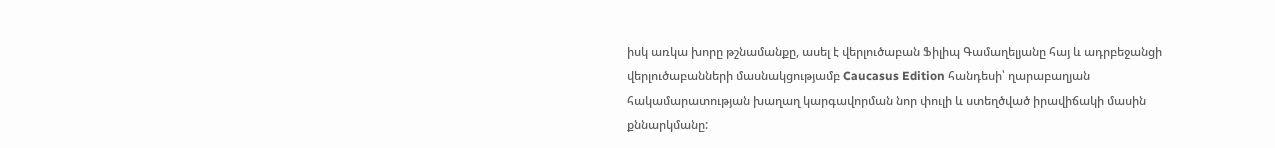իսկ առկա խորը թշնամանքը, ասել է վերլուծաբան Ֆիլիպ Գամաղելյանը հայ և ադրբեջանցի վերլուծաբանների մասնակցությամբ Caucasus Edition հանդեսի՝ ղարաբաղյան հակամարատության խաղաղ կարգավորման նոր փուլի և ստեղծված իրավիճակի մասին քննարկմանը: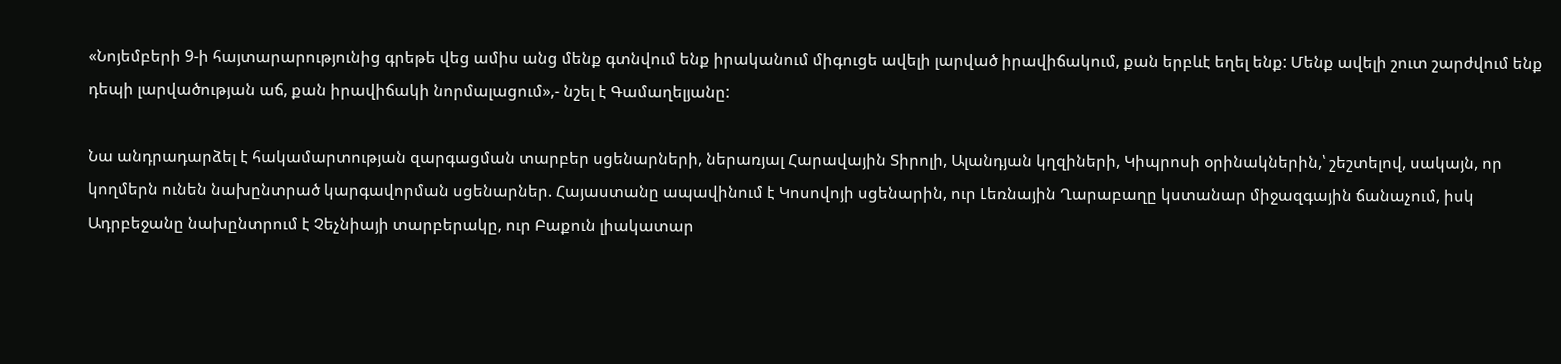«Նոյեմբերի 9-ի հայտարարությունից գրեթե վեց ամիս անց մենք գտնվում ենք իրականում միգուցե ավելի լարված իրավիճակում, քան երբևէ եղել ենք: Մենք ավելի շուտ շարժվում ենք դեպի լարվածության աճ, քան իրավիճակի նորմալացում»,- նշել է Գամաղելյանը:

Նա անդրադարձել է հակամարտության զարգացման տարբեր սցենարների, ներառյալ Հարավային Տիրոլի, Ալանդյան կղզիների, Կիպրոսի օրինակներին,՝ շեշտելով, սակայն, որ կողմերն ունեն նախընտրած կարգավորման սցենարներ. Հայաստանը ապավինում է Կոսովոյի սցենարին, ուր Լեռնային Ղարաբաղը կստանար միջազգային ճանաչում, իսկ Ադրբեջանը նախընտրում է Չեչնիայի տարբերակը, ուր Բաքուն լիակատար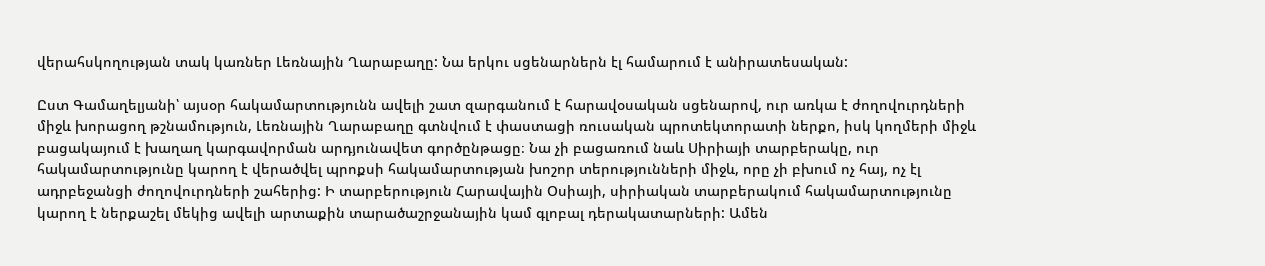վերահսկողության տակ կառներ Լեռնային Ղարաբաղը: Նա երկու սցենարներն էլ համարում է անիրատեսական:

Ըստ Գամաղելյանի՝ այսօր հակամարտությունն ավելի շատ զարգանում է հարավօսական սցենարով, ուր առկա է ժողովուրդների միջև խորացող թշնամություն, Լեռնային Ղարաբաղը գտնվում է փաստացի ռուսական պրոտեկտորատի ներքո, իսկ կողմերի միջև բացակայում է խաղաղ կարգավորման արդյունավետ գործընթացը։ Նա չի բացառում նաև Սիրիայի տարբերակը, ուր հակամարտությունը կարող է վերածվել պրոքսի հակամարտության խոշոր տերությունների միջև, որը չի բխում ոչ հայ, ոչ էլ ադրբեջանցի ժողովուրդների շահերից: Ի տարբերություն Հարավային Օսիայի, սիրիական տարբերակում հակամարտությունը կարող է ներքաշել մեկից ավելի արտաքին տարածաշրջանային կամ գլոբալ դերակատարների: Ամեն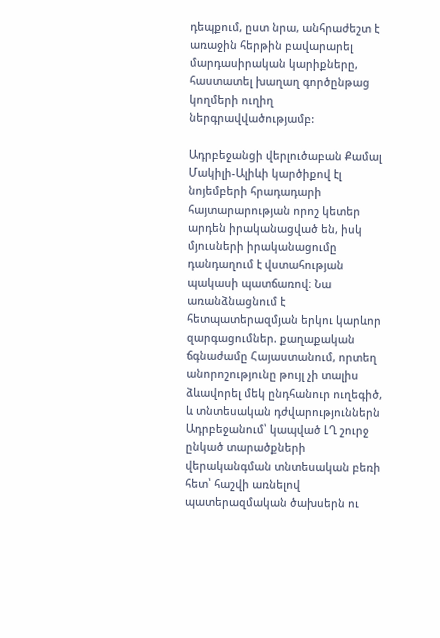դեպքում, ըստ նրա, անհրաժեշտ է առաջին հերթին բավարարել մարդասիրական կարիքները, հաստատել խաղաղ գործընթաց կողմերի ուղիղ ներգրավվածությամբ:

Ադրբեջանցի վերլուծաբան Քամալ Մակիլի-Ալիևի կարծիքով էլ նոյեմբերի հրադադարի հայտարարության որոշ կետեր արդեն իրականացված են, իսկ մյուսների իրականացումը դանդաղում է վստահության պակասի պատճառով։ Նա առանձնացնում է հետպատերազմյան երկու կարևոր զարգացումներ. քաղաքական ճգնաժամը Հայաստանում, որտեղ անորոշությունը թույլ չի տալիս ձևավորել մեկ ընդհանուր ուղեգիծ, և տնտեսական դժվարություններն Ադրբեջանում՝ կապված ԼՂ շուրջ ընկած տարածքների վերականգման տնտեսական բեռի հետ՝ հաշվի առնելով պատերազմական ծախսերն ու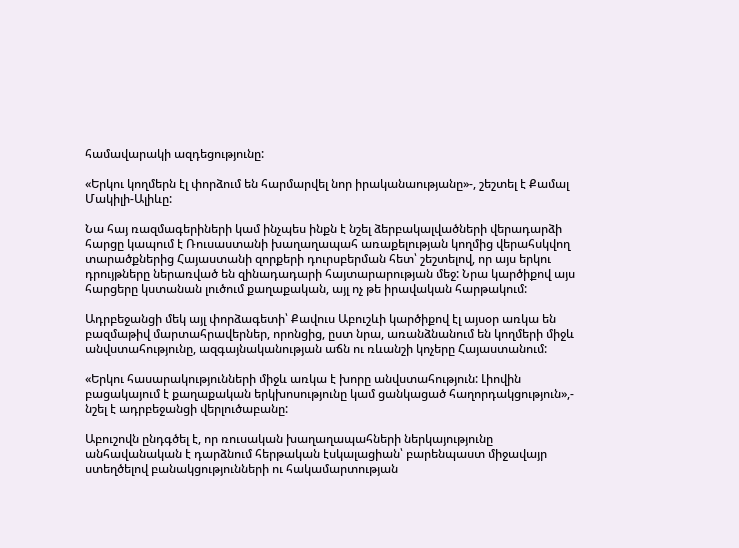համավարակի ազդեցությունը:

«Երկու կողմերն էլ փորձում են հարմարվել նոր իրականաությանը»-, շեշտել է Քամալ Մակիլի-Ալիևը:

Նա հայ ռազմագերիների կամ ինչպես ինքն է նշել ձերբակալվածների վերադարձի հարցը կապում է Ռուսաստանի խաղաղապահ առաքելության կողմից վերահսկվող տարածքներից Հայաստանի զորքերի դուրսբերման հետ՝ շեշտելով, որ այս երկու դրույթները ներառված են զինադադարի հայտարարության մեջ: Նրա կարծիքով այս հարցերը կստանան լուծում քաղաքական, այլ ոչ թե իրավական հարթակում:

Ադրբեջանցի մեկ այլ փորձագետի՝ Քավուս Աբուշևի կարծիքով էլ այսօր առկա են բազմաթիվ մարտահրավերներ, որոնցից, ըստ նրա, առանձնանում են կողմերի միջև անվստահությունը, ազգայնականության աճն ու ռևանշի կոչերը Հայաստանում:

«Երկու հասարակությունների միջև առկա է խորը անվստահություն: Լիովին բացակայում է քաղաքական երկխոսությունը կամ ցանկացած հաղորդակցություն»,- նշել է ադրբեջանցի վերլուծաբանը:

Աբուշովն ընդգծել է, որ ռուսական խաղաղապահների ներկայությունը անհավանական է դարձնում հերթական էսկալացիան՝ բարենպաստ միջավայր ստեղծելով բանակցությունների ու հակամարտության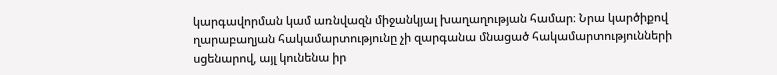կարգավորման կամ առնվազն միջանկյալ խաղաղության համար։ Նրա կարծիքով ղարաբաղյան հակամարտությունը չի զարգանա մնացած հակամարտությունների սցենարով, այլ կունենա իր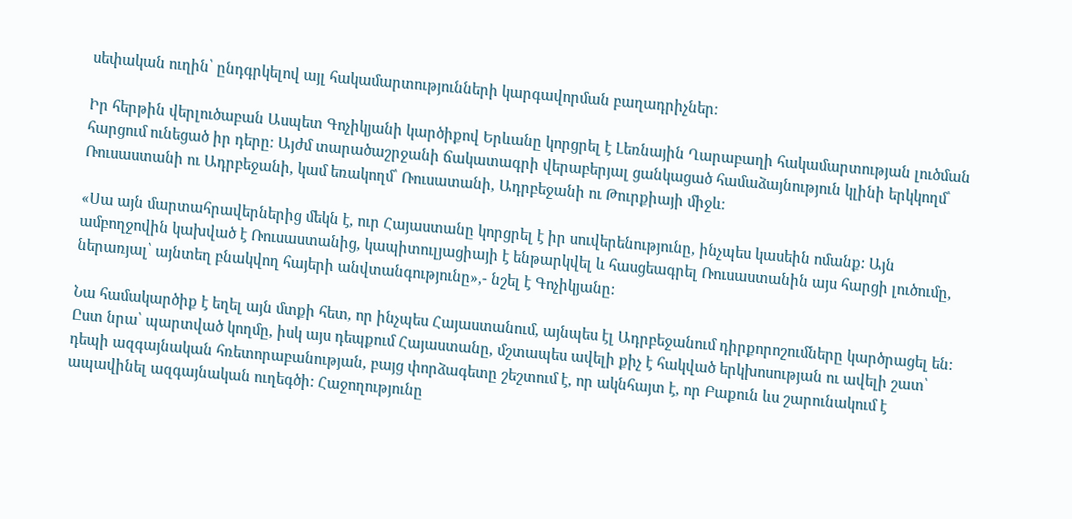սեփական ուղին՝ ընդգրկելով այլ հակամարտությունների կարգավորման բաղադրիչներ։

Իր հերթին վերլուծաբան Ասպետ Գոչիկյանի կարծիքով Երևանը կորցրել է Լեռնային Ղարաբաղի հակամարտության լուծման հարցում ունեցած իր դերը։ Այժմ տարածաշրջանի ճակատագրի վերաբերյալ ցանկացած համաձայնություն կլինի երկկողմ՝ Ռուսաստանի ու Ադրբեջանի, կամ եռակողմ՝ Ռուսատանի, Ադրբեջանի ու Թուրքիայի միջև։

«Սա այն մարտահրավերներից մեկն է, ուր Հայաստանը կորցրել է իր սուվերենությունը, ինչպես կասեին ոմանք: Այն ամբողջովին կախված է Ռուսաստանից, կապիտուլյացիայի է ենթարկվել և հասցեագրել Ռուսաստանին այս հարցի լուծումը, ներառյալ՝ այնտեղ բնակվող հայերի անվտանգությունը»,- նշել է Գոչիկյանը:

Նա համակարծիք է եղել այն մտքի հետ, որ ինչպես Հայաստանում, այնպես էլ Ադրբեջանում դիրքորոշումները կարծրացել են: Ըստ նրա՝ պարտված կողմը, իսկ այս դեպքում Հայաստանը, մշտապես ավելի քիչ է հակված երկխոսության ու ավելի շատ՝ դեպի ազգայնական հռետորաբանության, բայց փորձագետը շեշտում է, որ ակնհայտ է, որ Բաքուն ևս շարունակում է ապավինել ազգայնական ուղեգծի: Հաջողությունը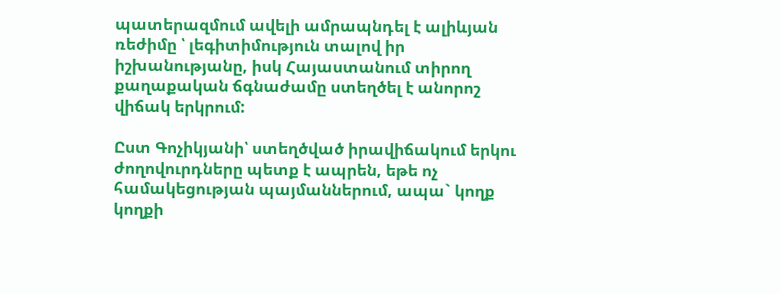պատերազմում ավելի ամրապնդել է ալիևյան ռեժիմը ՝ լեգիտիմություն տալով իր իշխանությանը, իսկ Հայաստանում տիրող քաղաքական ճգնաժամը ստեղծել է անորոշ վիճակ երկրում:

Ըստ Գոչիկյանի՝ ստեղծված իրավիճակում երկու ժողովուրդները պետք է ապրեն, եթե ոչ համակեցության պայմաններում, ապա` կողք կողքի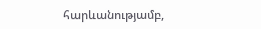հարևանությամբ,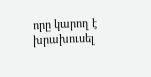որը կարող է խրախուսել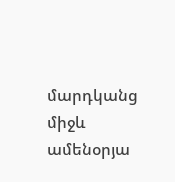մարդկանց միջև ամենօրյա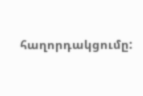հաղորդակցումը: